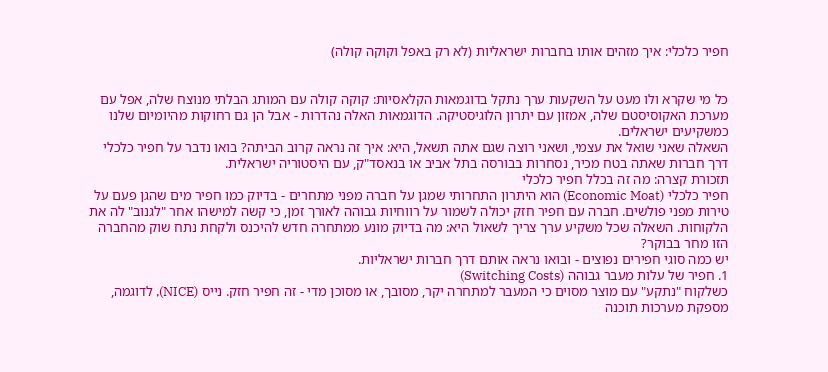חפיר כלכלי: איך מזהים אותו בחברות ישראליות (לא רק באפל וקוקה קולה)


כל מי שקרא ולו מעט על השקעות ערך נתקל בדוגמאות הקלאסיות: קוקה קולה עם המותג הבלתי מנוצח שלה, אפל עם מערכת האקוסיסטם שלה, אמזון עם יתרון הלוגיסטיקה. הדוגמאות האלה נהדרות - אבל הן גם רחוקות מהיומיום שלנו כמשקיעים ישראלים.
השאלה שאני שואל את עצמי, ושאני רוצה שגם אתה תשאל, היא: איך זה נראה קרוב הביתה? בואו נדבר על חפיר כלכלי דרך חברות שאתה בטח מכיר, נסחרות בבורסה בתל אביב או בנאסד"ק, עם היסטוריה ישראלית.
תזכורת קצרה: מה זה בכלל חפיר כלכלי
חפיר כלכלי (Economic Moat) הוא היתרון התחרותי שמגן על חברה מפני מתחרים - בדיוק כמו חפיר מים שהגן פעם על טירות מפני פולשים. חברה עם חפיר חזק יכולה לשמור על רווחיות גבוהה לאורך זמן, כי קשה למישהו אחר "לגנוב" לה את הלקוחות. השאלה שכל משקיע ערך צריך לשאול היא: מה בדיוק מונע ממתחרה חדש להיכנס ולקחת נתח שוק מהחברה הזו מחר בבוקר?
יש כמה סוגי חפירים נפוצים - ובואו נראה אותם דרך חברות ישראליות.
1. חפיר של עלות מעבר גבוהה (Switching Costs)
כשלקוח "נתקע" עם מוצר מסוים כי המעבר למתחרה יקר, מסובך, או מסוכן מדי - זה חפיר חזק. נייס (NICE), לדוגמה, מספקת מערכות תוכנה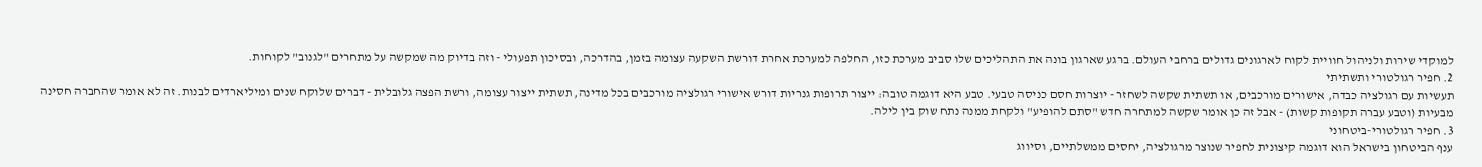למוקדי שירות ולניהול חוויית לקוח לארגונים גדולים ברחבי העולם. ברגע שארגון בונה את התהליכים שלו סביב מערכת כזו, החלפה למערכת אחרת דורשת השקעה עצומה בזמן, בהדרכה, ובסיכון תפעולי - וזה בדיוק מה שמקשה על מתחרים "לגנוב" לקוחות.
2. חפיר רגולטורי ותשתיתי
תעשיות עם רגולציה כבדה, אישורים מורכבים, או תשתית שקשה לשחזר - יוצרות חסם כניסה טבעי. טבע היא דוגמה טובה: ייצור תרופות גנריות דורש אישורי רגולציה מורכבים בכל מדינה, תשתית ייצור עצומה, ורשת הפצה גלובלית - דברים שלוקח שנים ומיליארדים לבנות. זה לא אומר שהחברה חסינה מבעיות (וטבע עברה תקופות קשות) - אבל זה כן אומר שקשה למתחרה חדש "סתם להופיע" ולקחת ממנה נתח שוק בין לילה.
3. חפיר רגולטורי-ביטחוני
ענף הביטחון בישראל הוא דוגמה קיצונית לחפיר שנוצר מרגולציה, יחסים ממשלתיים, וסיווג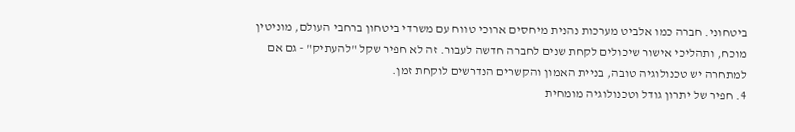ביטחוני. חברה כמו אלביט מערכות נהנית מיחסים ארוכי טווח עם משרדי ביטחון ברחבי העולם, מוניטין מוכח, ותהליכי אישור שיכולים לקחת שנים לחברה חדשה לעבור. זה לא חפיר שקל "להעתיק" - גם אם למתחרה יש טכנולוגיה טובה, בניית האמון והקשרים הנדרשים לוקחת זמן.
4. חפיר של יתרון גודל וטכנולוגיה מומחית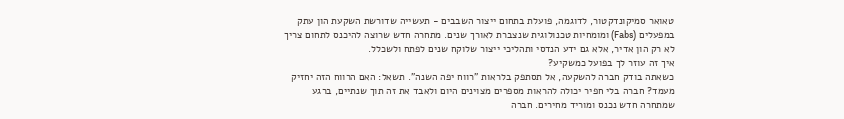טאואר סמיקונדקטור, לדוגמה, פועלת בתחום ייצור השבבים - תעשייה שדורשת השקעת הון עתק במפעלים (Fabs) ומומחיות טכנולוגית שנצברת לאורך שנים. מתחרה חדש שרוצה להיכנס לתחום צריך לא רק הון אדיר, אלא גם ידע הנדסי ותהליכי ייצור שלוקח שנים לפתח ולשכלל.
איך זה עוזר לך בפועל כמשקיע?
כשאתה בודק חברה להשקעה, אל תסתפק בלראות "רווח יפה השנה". תשאל: האם הרווח הזה יחזיק מעמד? חברה בלי חפיר יכולה להראות מספרים מצוינים היום ולאבד את זה תוך שנתיים, ברגע שמתחרה חדש נכנס ומוריד מחירים. חברה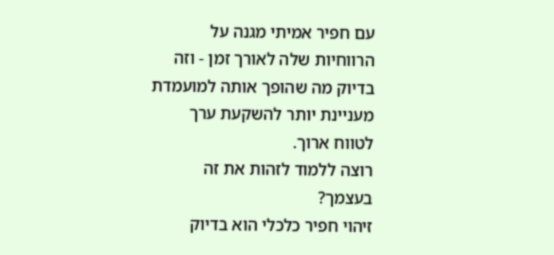עם חפיר אמיתי מגנה על הרווחיות שלה לאורך זמן - וזה בדיוק מה שהופך אותה למועמדת מעניינת יותר להשקעת ערך לטווח ארוך.
רוצה ללמוד לזהות את זה בעצמך?
זיהוי חפיר כלכלי הוא בדיוק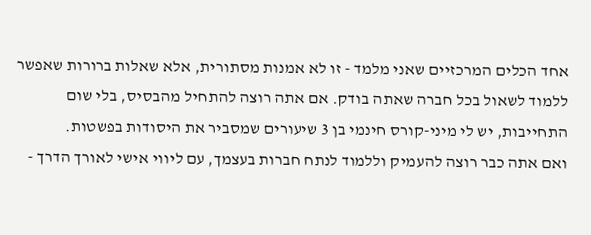אחד הכלים המרכזיים שאני מלמד - זו לא אמנות מסתורית, אלא שאלות ברורות שאפשר ללמוד לשאול בכל חברה שאתה בודק. אם אתה רוצה להתחיל מהבסיס, בלי שום התחייבות, יש לי מיני-קורס חינמי בן 3 שיעורים שמסביר את היסודות בפשטות.
ואם אתה כבר רוצה להעמיק וללמוד לנתח חברות בעצמך, עם ליווי אישי לאורך הדרך -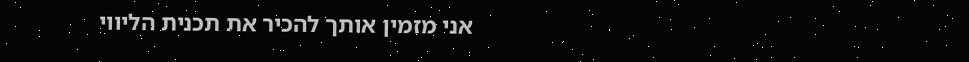אני מזמין אותך להכיר את תכנית הליווי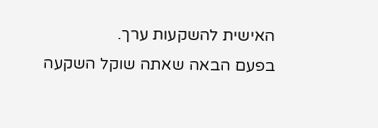האישית להשקעות ערך.
בפעם הבאה שאתה שוקל השקעה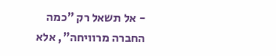- אל תשאל רק "כמה החברה מרוויחה", אלא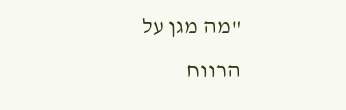"מה מגן על הרווח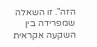הזה". זו השאלה שמפרידה בין השקעה אקראית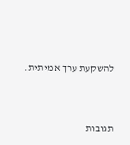להשקעת ערך אמיתית.




תגובות